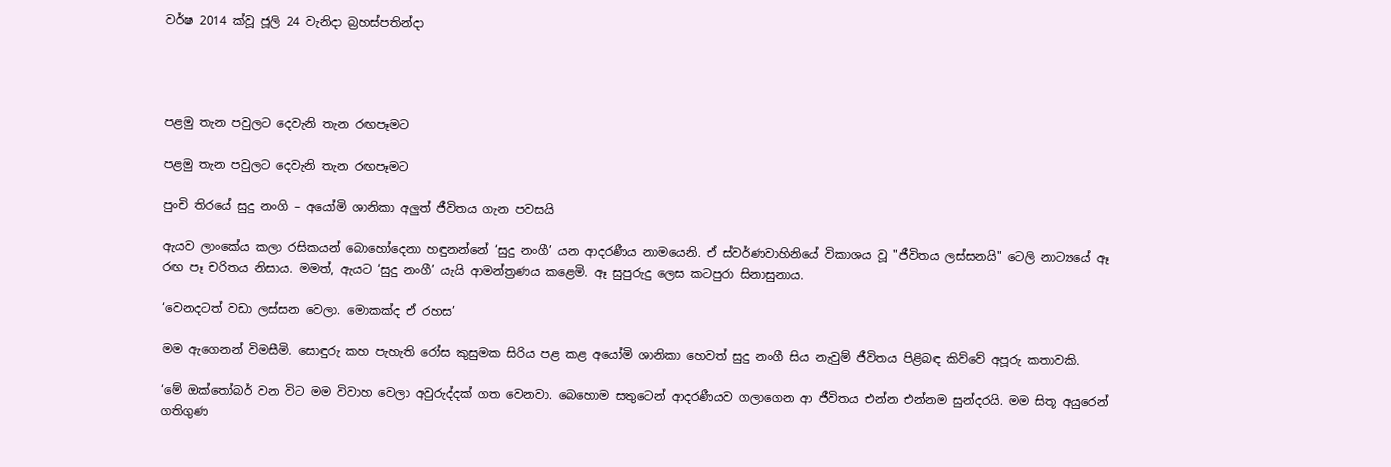වර්ෂ 2014 ක්වූ ජූලි 24 වැනිදා බ්‍රහස්පතින්දා




පළමු තැන පවුලට දෙවැනි තැන රඟපෑමට

පළමු තැන පවුලට දෙවැනි තැන රඟපෑමට

පුංචි තිරයේ සුදු නංගි – අයෝමි ශානිකා අලුත් ජීවිතය ගැන පවසයි

ඇයව ලාංකේය කලා රසිකයන් බොහෝදෙනා හඳුනන්නේ ‘සුදු නංගී’ යන ආදරණීය නාමයෙනි. ඒ ස්වර්ණවාහිනියේ විකාශය වූ "ජීවිතය ලස්සනයි" ටෙලි නාට්‍යයේ ඈ රඟ පෑ චරිතය නිසාය. මමත්, ඇයට ‘සුදු නංගී’ යැයි ආමන්ත්‍රණය කළෙමි. ඈ සුපුරුදු ලෙස කටපුරා සිනාසුනාය.

‘වෙනදටත් වඩා ලස්සන වෙලා. මොකක්ද ඒ රහස’

මම ඇගෙනන් විමසීමි. සොඳුරු කහ පැහැති රෝස කුසුමක සිරිය පළ කළ අයෝමි ශානිකා හෙවත් සුදු නංගී සිය නැවුම් ජීවිතය පිළිබඳ කිව්වේ අපූරු කතාවකි.

‘මේ ඔක්තෝබර් වන විට මම විවාහ වෙලා අවුරුද්දක් ගත වෙනවා. බෙහොම සතුටෙන් ආදරණීයව ගලාගෙන ආ ජීවිතය එන්න එන්නම සුන්දරයි. මම සිතූ අයුරෙන් ගතිගුණ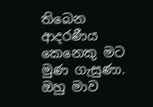තිබෙන ආදරණීය කෙනෙකු මට මුණ ගැසුණා. ඔහු මාව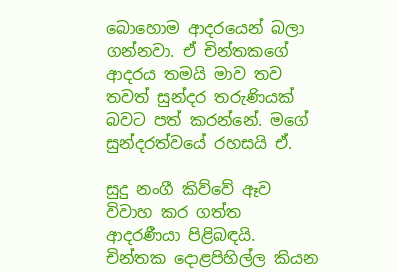බොහොම ආදරයෙන් බලා ගන්නවා. ඒ චින්තකගේ ආදරය තමයි මාව තව තවත් සුන්දර තරුණියක් බවට පත් කරන්නේ. මගේ සුන්දරත්වයේ රහසයි ඒ.

සුදු නංගී කිව්වේ ඈව විවාහ කර ගත්ත ආදරණීයා පිළිබඳයි. චින්තක දොළපිහිල්ල කියන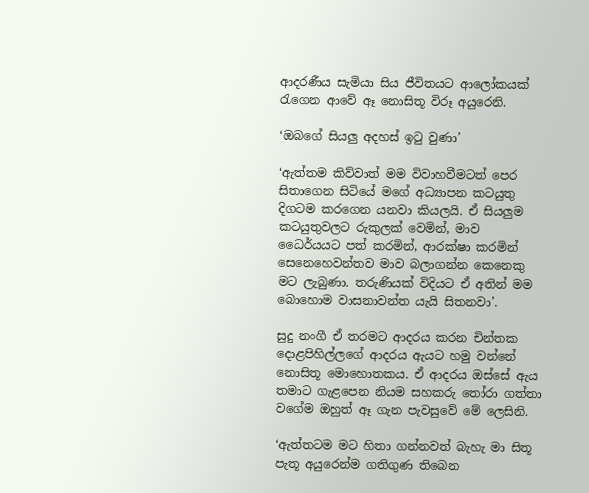ආදරණීය සැමියා සිය ජීවිතයට ආලෝකයක් රැගෙන ආවේ ඈ නොසිතූ විරූ අයුරෙනි.

‘ඔබගේ සියලු අදහස් ඉටු වුණා’

‘ඇත්තම කිව්වාත් මම විවාහවීමටත් පෙර සිතාගෙන සිටියේ මගේ අධ්‍යාපන කටයුතු දිගටම කරගෙන යනවා කියලයි. ඒ සියලුම කටයුතුවලට රුකුලක් වෙමින්, මාව ධෛර්යයට පත් කරමින්, ආරක්ෂා කරමින් සෙනෙහෙවන්තව මාව බලාගන්න කෙනෙකු මට ලැබුණා. තරුණියක් විදියට ඒ අතින් මම බොහොම වාසනාවන්ත යැයි සිතනවා’.

සුදු නංගී ඒ තරමට ආදරය කරන චින්තක දොළපිහිල්ලගේ ආදරය ඇයට හමු වන්නේ නොසිතූ මොහොතකය. ඒ ආදරය ඔස්සේ ඇය තමාට ගැළපෙන නියම සහකරු තෝරා ගත්තා වගේම ඔහුත් ඈ ගැන පැවසුවේ මේ ලෙසිනි.

‘ඇත්තටම මට හිතා ගන්නවත් බැහැ මා සිතූ පැතූ අයුරෙන්ම ගතිගුණ තිබෙන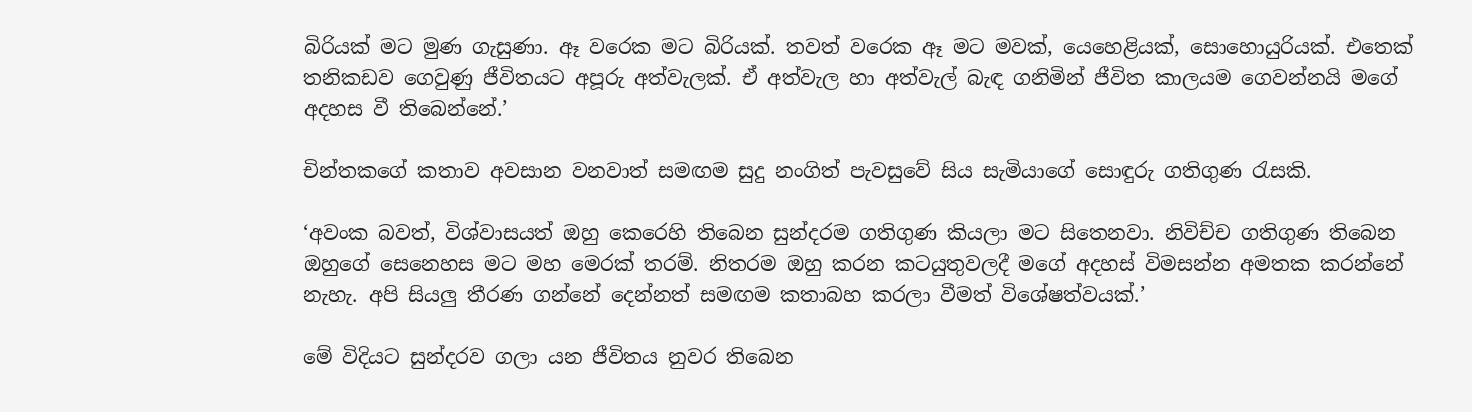බිරියක් මට මුණ ගැසුණා. ඈ වරෙක මට බිරියක්. තවත් වරෙක ඈ මට මවක්, යෙහෙළියක්, සොහොයුරියක්. එතෙක් තනිකඩව ගෙවුණු ජීවිතයට අපූරු අත්වැලක්. ඒ අත්වැල හා අත්වැල් බැඳ ගනිමින් ජීවිත කාලයම ගෙවන්නයි මගේ අදහස වී තිබෙන්නේ.’

චින්තකගේ කතාව අවසාන වනවාත් සමඟම සුදු නංගිත් පැවසුවේ සිය සැමියාගේ සොඳුරු ගතිගුණ රැසකි.

‘අවංක බවත්, විශ්වාසයත් ඔහු කෙරෙහි තිබෙන සුන්දරම ගතිගුණ කියලා මට සිතෙනවා. නිවිච්ච ගතිගුණ තිබෙන ඔහුගේ සෙනෙහස මට මහ මෙරක් තරම්. නිතරම ඔහු කරන කටයුතුවලදී මගේ අදහස් විමසන්න අමතක කරන්නේ නැහැ. අපි සියලු තීරණ ගන්නේ දෙන්නත් සමඟම කතාබහ කරලා වීමත් විශේෂත්වයක්.’

මේ විදියට සුන්දරව ගලා යන ජීවිතය නුවර තිබෙන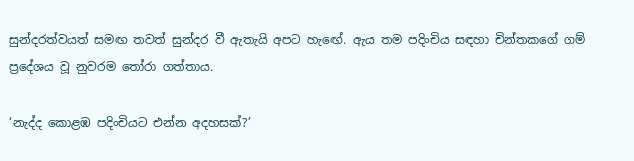සුන්දරත්වයත් සමඟ තවත් සුන්දර වී ඇතැයි අපට හැඟේ. ඇය තම පදිංචිය සඳහා චින්තකගේ ගම් ප්‍රදේශය වූ නුවරම තෝරා ගත්තාය.

‘නැද්ද කොළඹ පදිංචියට එන්න අදහසක්?’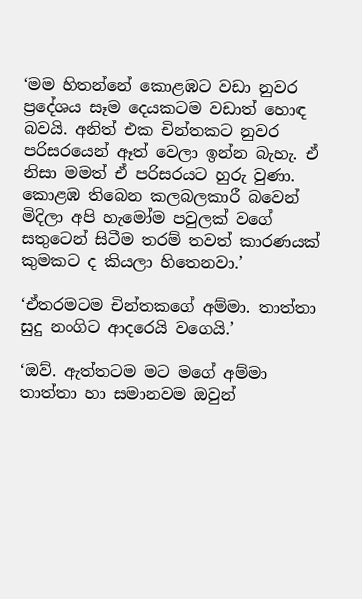‘මම හිතන්නේ කොළඹට වඩා නුවර ප්‍රදේශය සෑම දෙයකටම වඩාත් හොඳ බවයි. අනිත් එක චින්තකට නුවර පරිසරයෙන් ඈත් වෙලා ඉන්න බැහැ. ඒ නිසා මමත් ඒ පරිසරයට හුරු වුණා. කොළඹ තිබෙන කලබලකාරී බවෙන් මිදිලා අපි හැමෝම පවුලක් වගේ සතුටෙන් සිටීම තරම් තවත් කාරණයක් කුමකට ද කියලා හිතෙනවා.’

‘ඒතරමටම චින්තකගේ අම්මා. තාත්තා සුදු නංගිට ආදරෙයි වගෙයි.’

‘ඔව්. ඇත්තටම මට මගේ අම්මා තාත්තා හා සමානවම ඔවුන්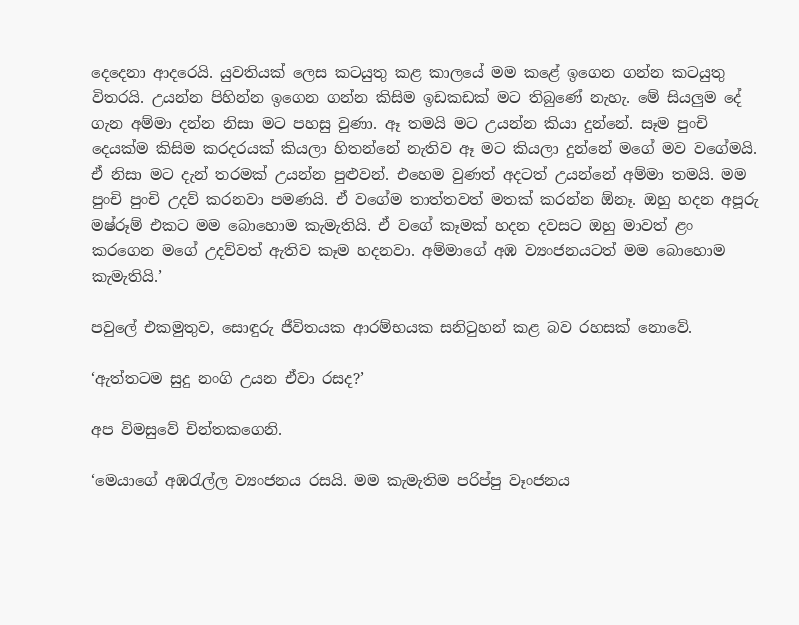දෙදෙනා ආදරෙයි. යුවතියක් ලෙස කටයුතු කළ කාලයේ මම කළේ ඉගෙන ගන්න කටයුතු විතරයි. උයන්න පිහින්න ඉගෙන ගන්න කිසිම ඉඩකඩක් මට තිබුණේ නැහැ. මේ සියලුම දේ ගැන අම්මා දන්න නිසා මට පහසු වුණා. ඈ තමයි මට උයන්න කියා දුන්නේ. සෑම පුංචි දෙයක්ම කිසිම කරදරයක් කියලා හිතන්නේ නැතිව ඈ මට කියලා දුන්නේ මගේ මව වගේමයි. ඒ නිසා මට දැන් තරමක් උයන්න පුළුවන්. එහෙම වුණත් අදටත් උයන්නේ අම්මා තමයි. මම පුංචි පුංචි උදව් කරනවා පමණයි. ඒ වගේම තාත්තවත් මතක් කරන්න ඕනෑ. ඔහු හදන අපූරු මෂ්රූම් එකට මම බොහොම කැමැතියි. ඒ වගේ කෑමක් හදන දවසට ඔහු මාවත් ළං කරගෙන මගේ උදව්වත් ඇතිව කෑම හදනවා. අම්මාගේ අඹ ව්‍යංජනයටත් මම බොහොම කැමැතියි.’

පවුලේ එකමුතුව, සොඳුරු ජීවිතයක ආරම්භයක සනිටුහන් කළ බව රහසක් නොවේ.

‘ඇත්තටම සුදු නංගි උයන ඒවා රසද?’

අප විමසුවේ චින්තකගෙනි.

‘මෙයාගේ අඹරැල්ල ව්‍යංජනය රසයි. මම කැමැතිම පරිප්පු වෑංජනය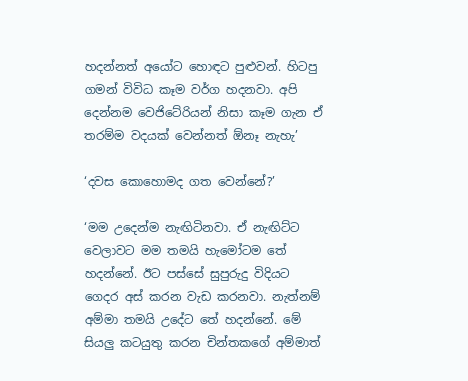හදන්නත් අයෝට හොඳට පුළුවන්. හිටපු ගමන් විවිධ කෑම වර්ග හදනවා. අපි දෙන්නම වෙජිටේරියන් නිසා කෑම ගැන ඒ තරම්ම වදයක් වෙන්නත් ඕනෑ නැහැ’

‘දවස කොහොමද ගත වෙන්නේ?’

‘මම උදෙන්ම නැඟිටිනවා. ඒ නැඟිට්ට වෙලාවට මම තමයි හැමෝටම තේ හදන්නේ. ඊට පස්සේ සුපුරුදු විදියට ගෙදර අස් කරන වැඩ කරනවා. නැත්නම් අම්මා තමයි උදේට තේ හදන්නේ. මේ සියලු කටයුතු කරන චින්තකගේ අම්මාත්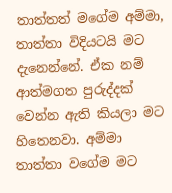තාත්තත් මගේම අම්මා, තාත්තා විදියටයි මට දැනෙන්නේ. ඒක නම් ආත්මගත පුරුද්දක් වෙන්න ඇති කියලා මට හිතෙනවා. අම්මා තාත්තා වගේම මට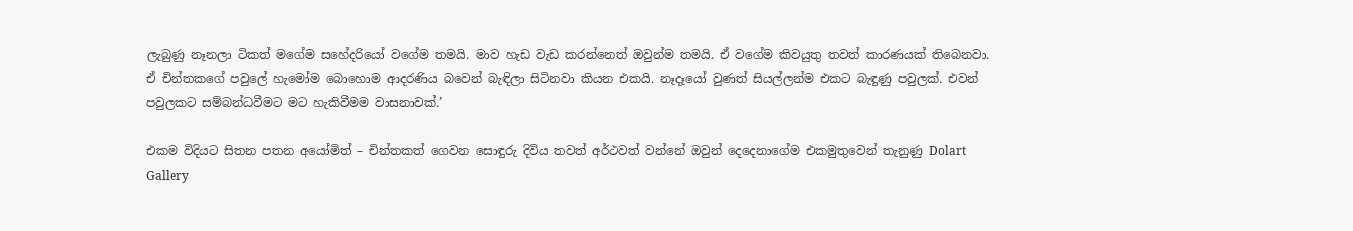ලැබුණු නෑනලා ටිකත් මගේම සහේදරියෝ වගේම තමයි. මාව හැඩ වැඩ කරන්නෙත් ඔවුන්ම තමයි. ඒ වගේම කිවයුතු තවත් කාරණයක් තිබෙනවා. ඒ චින්තකගේ පවුලේ හැමෝම බොහොම ආදරණිය බවෙන් බැඳිලා සිටිනවා කියන එකයි. නෑදෑයෝ වුණත් සියල්ලන්ම එකට බැඳුණු පවුලක්. එවන් පවුලකට සම්බන්ධවීමට මට හැකිවීමම වාසනාවක්.’

එකම විදියට සිතන පතන අයෝමිත් – චින්තකත් ගෙවන සොඳුරු දිවිය තවත් අර්ථවත් වන්නේ ඔවුන් දෙදෙනාගේම එකමුතුවෙන් තැනුණු Dolart Gallery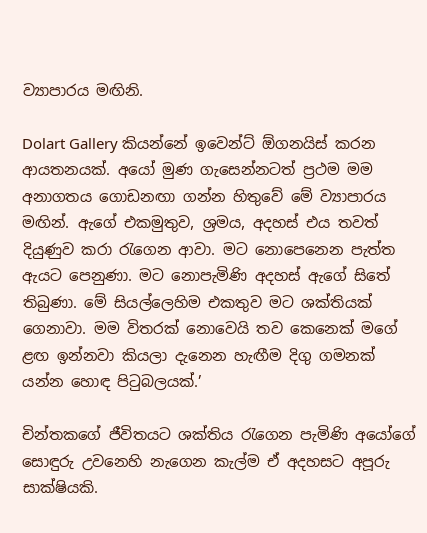ව්‍යාපාරය මඟිනි.

Dolart Gallery කියන්නේ ඉවෙන්ට් ඕගනයිස් කරන ආයතනයක්. අයෝ මුණ ගැසෙන්නටත් ප්‍රථම මම අනාගතය ගොඩනඟා ගන්න හිතුවේ මේ ව්‍යාපාරය මඟින්. ඇගේ එකමුතුව, ශ්‍රමය, අදහස් එය තවත් දියුණුව කරා රැගෙන ආවා. මට නොපෙනෙන පැත්ත ඇයට පෙනුණා. මට නොපැමිණි අදහස් ඇගේ සිතේ තිබුණා. මේ සියල්ලෙහිම එකතුව මට ශක්තියක් ගෙනාවා. මම විතරක් නොවෙයි තව කෙනෙක් මගේ ළඟ ඉන්නවා කියලා දැනෙන හැඟීම දිගු ගමනක් යන්න හොඳ පිටුබලයක්.’

චින්තකගේ ජීවිතයට ශක්තිය රැගෙන පැමිණි අයෝගේ සොඳුරු උවනෙහි නැගෙන කැල්ම ඒ අදහසට අපූරු සාක්ෂියකි.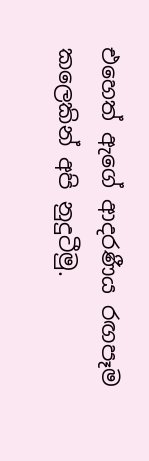එහෙත් ඇගේ ආදරණීය රඟපෑම කලෙකින් අපි නුදුටීමු.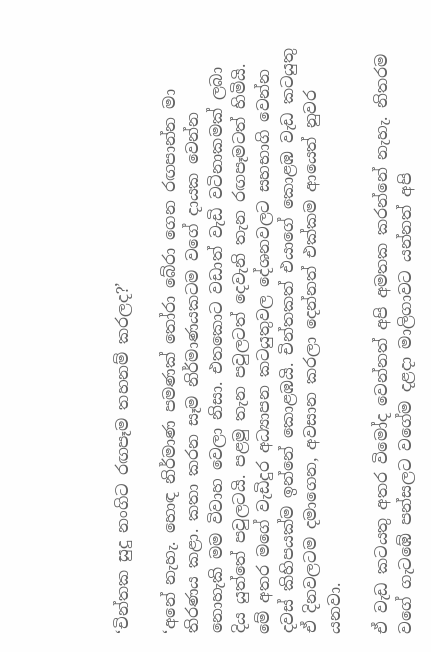‘චින්තක සුදු නංගිට රඟපෑම තහනම් කරලද?’

‘අනේ නැහැ. හොඳ නිර්මාණ පමණක් තෝරා බේරා ගෙන රඟපාන්න මා තිරණය කළා. කතා කරන සෑම නිර්මාණයකටම වගේ දායක වෙන්න නොහැකි මම විවාහ වෙලා නිසා. එතකොට වඩාත් වැඩි වටිනාකමක් ලබා දිය යුත්තේ පවුලටයි. පළමු තැන පවුලටත් දෙවැනි තැන රඟපෑමටත් හිමියි. මේ අතර මගේ වැඩිදුර අධ්‍යාපන කටයුතුවල දේශනවලට සහභාගි වෙන්න දවස් කිහිපයක්ම ඉන්නේ කොළඹයි. චින්තකත් එයාගේ කොළඹ වැඩ කටයුතු ඒ දිනවලටම දමාගෙන, අවසාන කරලා දෙන්නත් එක්කම ආයෙත් නුවර යනවා.

ඒ වැඩ කටයතු අතර විමෝද වෙන්නත් අපි අමතක කරන්නේ නැහැ. නිතරම වගේ ගැටඹේ පන්සලට වගේම දළදා මාලිගාවට යන්නත් අපි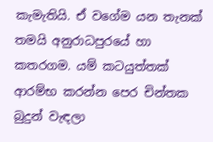කැමැතියි. ඒ වගේම යන තැනක් තමයි අනුරාධපුරයේ හා කතරගම. යම් කටයුත්තක් ආරම්භ කරන්න පෙර චින්තක බුදුන් වැඳලා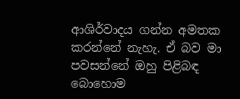ආශිර්වාදය ගන්න අමතක කරන්නේ නැහැ. ඒ බව මා පවසන්නේ ඔහු පිළිබඳ බොහොම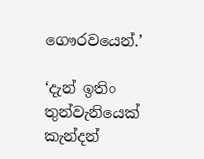ගෞරවයෙන්.’

‘දැන් ඉතිං තුන්වැනියෙක් කැන්දන්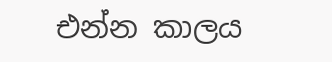එන්න කාලය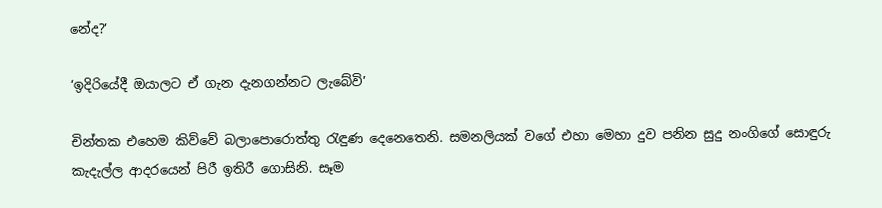නේද?’

‘ඉදිරියේදී ඔයාලට ඒ ගැන දැනගන්නට ලැබේවි’

චින්තක එහෙම කිව්වේ බලාපොරොත්තු රැඳුණ දෙනෙතෙනි. සමනලියක් වගේ එහා මෙහා දුව පනින සුදු නංගිගේ සොඳුරු කැදැල්ල ආදරයෙන් පිරී ඉතිරී ගොසිනි. සෑම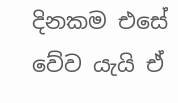දිනකම එසේ වේව යැයි ඒ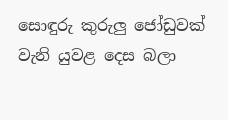සොඳුරු කුරුලු ජෝඩුවක් වැනි යුවළ දෙස බලා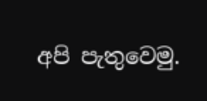අපි පැතුවෙමු.